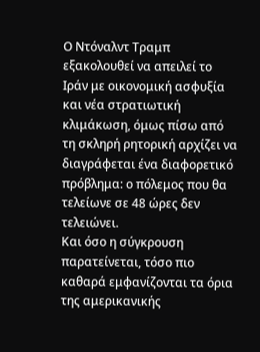Ο Ντόναλντ Τραμπ εξακολουθεί να απειλεί το Ιράν με οικονομική ασφυξία και νέα στρατιωτική κλιμάκωση, όμως πίσω από τη σκληρή ρητορική αρχίζει να διαγράφεται ένα διαφορετικό πρόβλημα: ο πόλεμος που θα τελείωνε σε 48 ώρες δεν τελειώνει.
Και όσο η σύγκρουση παρατείνεται, τόσο πιο καθαρά εμφανίζονται τα όρια της αμερικανικής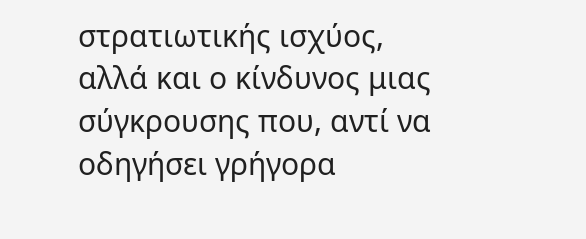στρατιωτικής ισχύος, αλλά και ο κίνδυνος μιας σύγκρουσης που, αντί να οδηγήσει γρήγορα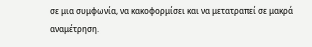σε μια συμφωνία, να κακοφορμίσει και να μετατραπεί σε μακρά αναμέτρηση.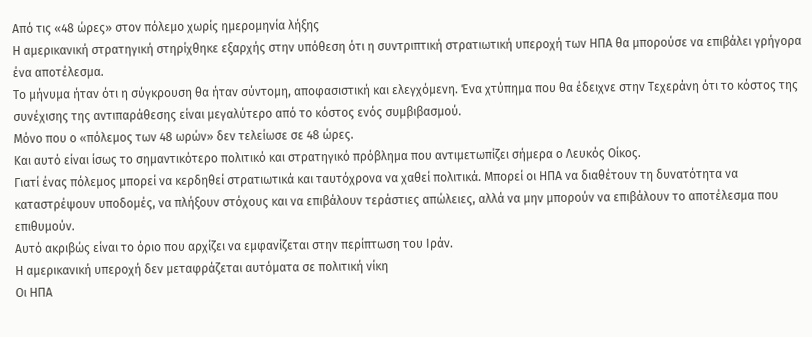Από τις «48 ώρες» στον πόλεμο χωρίς ημερομηνία λήξης
Η αμερικανική στρατηγική στηρίχθηκε εξαρχής στην υπόθεση ότι η συντριπτική στρατιωτική υπεροχή των ΗΠΑ θα μπορούσε να επιβάλει γρήγορα ένα αποτέλεσμα.
Το μήνυμα ήταν ότι η σύγκρουση θα ήταν σύντομη, αποφασιστική και ελεγχόμενη. Ένα χτύπημα που θα έδειχνε στην Τεχεράνη ότι το κόστος της συνέχισης της αντιπαράθεσης είναι μεγαλύτερο από το κόστος ενός συμβιβασμού.
Μόνο που ο «πόλεμος των 48 ωρών» δεν τελείωσε σε 48 ώρες.
Και αυτό είναι ίσως το σημαντικότερο πολιτικό και στρατηγικό πρόβλημα που αντιμετωπίζει σήμερα ο Λευκός Οίκος.
Γιατί ένας πόλεμος μπορεί να κερδηθεί στρατιωτικά και ταυτόχρονα να χαθεί πολιτικά. Μπορεί οι ΗΠΑ να διαθέτουν τη δυνατότητα να καταστρέψουν υποδομές, να πλήξουν στόχους και να επιβάλουν τεράστιες απώλειες, αλλά να μην μπορούν να επιβάλουν το αποτέλεσμα που επιθυμούν.
Αυτό ακριβώς είναι το όριο που αρχίζει να εμφανίζεται στην περίπτωση του Ιράν.
Η αμερικανική υπεροχή δεν μεταφράζεται αυτόματα σε πολιτική νίκη
Οι ΗΠΑ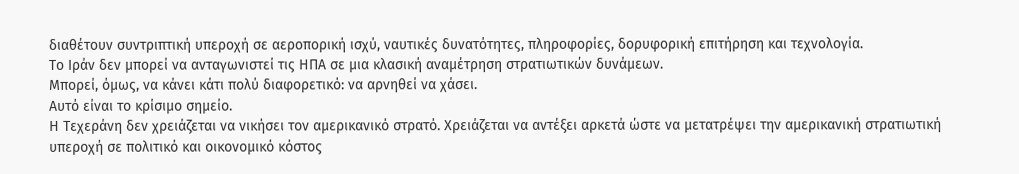διαθέτουν συντριπτική υπεροχή σε αεροπορική ισχύ, ναυτικές δυνατότητες, πληροφορίες, δορυφορική επιτήρηση και τεχνολογία.
Το Ιράν δεν μπορεί να ανταγωνιστεί τις ΗΠΑ σε μια κλασική αναμέτρηση στρατιωτικών δυνάμεων.
Μπορεί, όμως, να κάνει κάτι πολύ διαφορετικό: να αρνηθεί να χάσει.
Αυτό είναι το κρίσιμο σημείο.
Η Τεχεράνη δεν χρειάζεται να νικήσει τον αμερικανικό στρατό. Χρειάζεται να αντέξει αρκετά ώστε να μετατρέψει την αμερικανική στρατιωτική υπεροχή σε πολιτικό και οικονομικό κόστος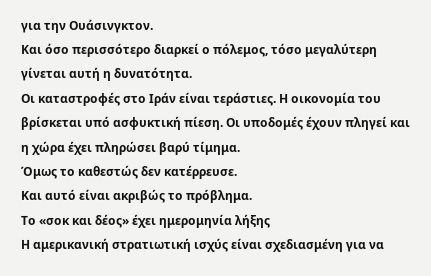για την Ουάσινγκτον.
Και όσο περισσότερο διαρκεί ο πόλεμος, τόσο μεγαλύτερη γίνεται αυτή η δυνατότητα.
Οι καταστροφές στο Ιράν είναι τεράστιες. Η οικονομία του βρίσκεται υπό ασφυκτική πίεση. Οι υποδομές έχουν πληγεί και η χώρα έχει πληρώσει βαρύ τίμημα.
Όμως το καθεστώς δεν κατέρρευσε.
Και αυτό είναι ακριβώς το πρόβλημα.
Το «σοκ και δέος» έχει ημερομηνία λήξης
Η αμερικανική στρατιωτική ισχύς είναι σχεδιασμένη για να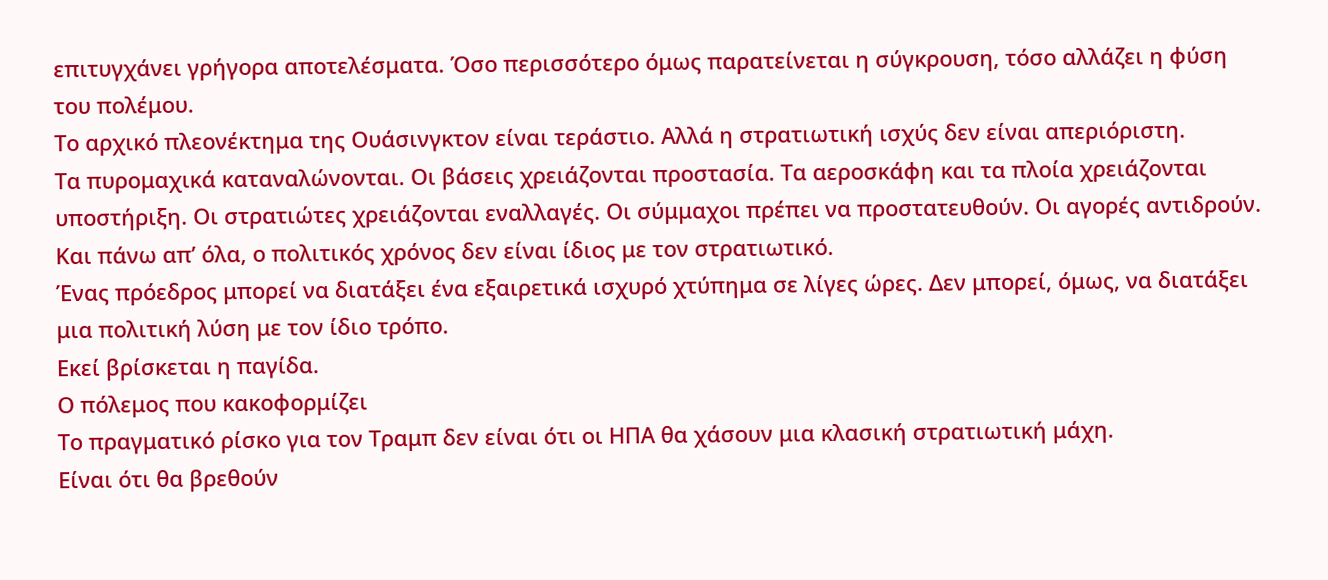επιτυγχάνει γρήγορα αποτελέσματα. Όσο περισσότερο όμως παρατείνεται η σύγκρουση, τόσο αλλάζει η φύση του πολέμου.
Το αρχικό πλεονέκτημα της Ουάσινγκτον είναι τεράστιο. Αλλά η στρατιωτική ισχύς δεν είναι απεριόριστη.
Τα πυρομαχικά καταναλώνονται. Οι βάσεις χρειάζονται προστασία. Τα αεροσκάφη και τα πλοία χρειάζονται υποστήριξη. Οι στρατιώτες χρειάζονται εναλλαγές. Οι σύμμαχοι πρέπει να προστατευθούν. Οι αγορές αντιδρούν.
Και πάνω απ’ όλα, ο πολιτικός χρόνος δεν είναι ίδιος με τον στρατιωτικό.
Ένας πρόεδρος μπορεί να διατάξει ένα εξαιρετικά ισχυρό χτύπημα σε λίγες ώρες. Δεν μπορεί, όμως, να διατάξει μια πολιτική λύση με τον ίδιο τρόπο.
Εκεί βρίσκεται η παγίδα.
Ο πόλεμος που κακοφορμίζει
Το πραγματικό ρίσκο για τον Τραμπ δεν είναι ότι οι ΗΠΑ θα χάσουν μια κλασική στρατιωτική μάχη.
Είναι ότι θα βρεθούν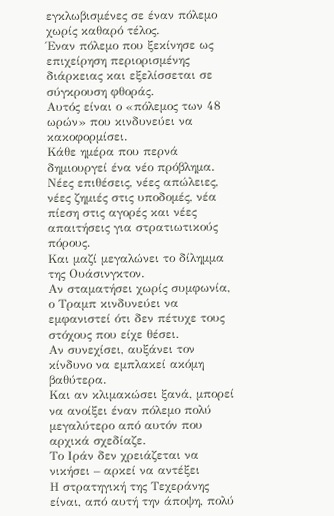εγκλωβισμένες σε έναν πόλεμο χωρίς καθαρό τέλος.
Έναν πόλεμο που ξεκίνησε ως επιχείρηση περιορισμένης διάρκειας και εξελίσσεται σε σύγκρουση φθοράς.
Αυτός είναι ο «πόλεμος των 48 ωρών» που κινδυνεύει να κακοφορμίσει.
Κάθε ημέρα που περνά δημιουργεί ένα νέο πρόβλημα. Νέες επιθέσεις, νέες απώλειες, νέες ζημιές στις υποδομές, νέα πίεση στις αγορές και νέες απαιτήσεις για στρατιωτικούς πόρους.
Και μαζί μεγαλώνει το δίλημμα της Ουάσινγκτον.
Αν σταματήσει χωρίς συμφωνία, ο Τραμπ κινδυνεύει να εμφανιστεί ότι δεν πέτυχε τους στόχους που είχε θέσει.
Αν συνεχίσει, αυξάνει τον κίνδυνο να εμπλακεί ακόμη βαθύτερα.
Και αν κλιμακώσει ξανά, μπορεί να ανοίξει έναν πόλεμο πολύ μεγαλύτερο από αυτόν που αρχικά σχεδίαζε.
Το Ιράν δεν χρειάζεται να νικήσει – αρκεί να αντέξει
Η στρατηγική της Τεχεράνης είναι, από αυτή την άποψη, πολύ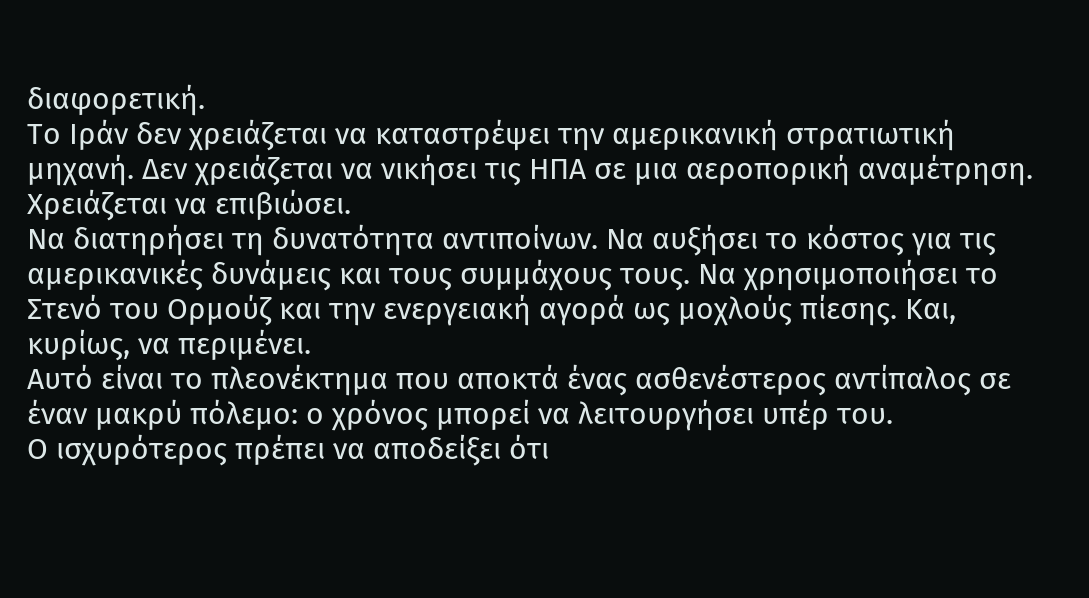διαφορετική.
Το Ιράν δεν χρειάζεται να καταστρέψει την αμερικανική στρατιωτική μηχανή. Δεν χρειάζεται να νικήσει τις ΗΠΑ σε μια αεροπορική αναμέτρηση.
Χρειάζεται να επιβιώσει.
Να διατηρήσει τη δυνατότητα αντιποίνων. Να αυξήσει το κόστος για τις αμερικανικές δυνάμεις και τους συμμάχους τους. Να χρησιμοποιήσει το Στενό του Ορμούζ και την ενεργειακή αγορά ως μοχλούς πίεσης. Και, κυρίως, να περιμένει.
Αυτό είναι το πλεονέκτημα που αποκτά ένας ασθενέστερος αντίπαλος σε έναν μακρύ πόλεμο: ο χρόνος μπορεί να λειτουργήσει υπέρ του.
Ο ισχυρότερος πρέπει να αποδείξει ότι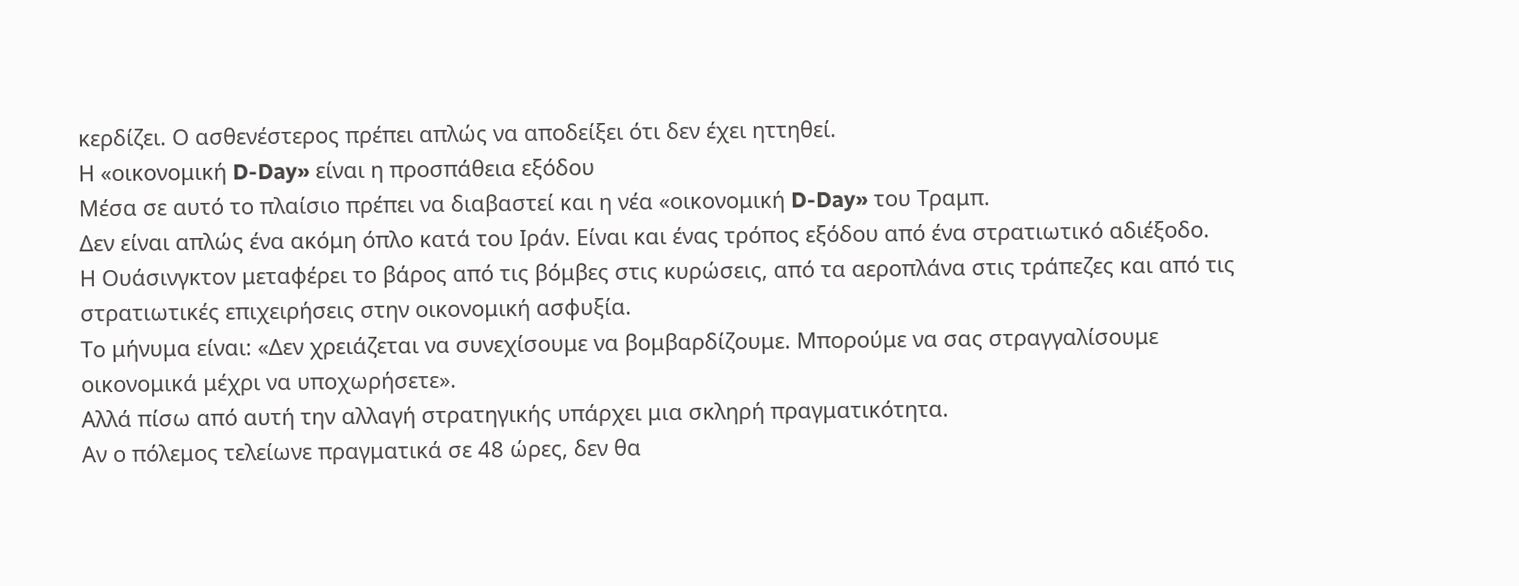κερδίζει. Ο ασθενέστερος πρέπει απλώς να αποδείξει ότι δεν έχει ηττηθεί.
Η «οικονομική D-Day» είναι η προσπάθεια εξόδου
Μέσα σε αυτό το πλαίσιο πρέπει να διαβαστεί και η νέα «οικονομική D-Day» του Τραμπ.
Δεν είναι απλώς ένα ακόμη όπλο κατά του Ιράν. Είναι και ένας τρόπος εξόδου από ένα στρατιωτικό αδιέξοδο.
Η Ουάσινγκτον μεταφέρει το βάρος από τις βόμβες στις κυρώσεις, από τα αεροπλάνα στις τράπεζες και από τις στρατιωτικές επιχειρήσεις στην οικονομική ασφυξία.
Το μήνυμα είναι: «Δεν χρειάζεται να συνεχίσουμε να βομβαρδίζουμε. Μπορούμε να σας στραγγαλίσουμε οικονομικά μέχρι να υποχωρήσετε».
Αλλά πίσω από αυτή την αλλαγή στρατηγικής υπάρχει μια σκληρή πραγματικότητα.
Αν ο πόλεμος τελείωνε πραγματικά σε 48 ώρες, δεν θα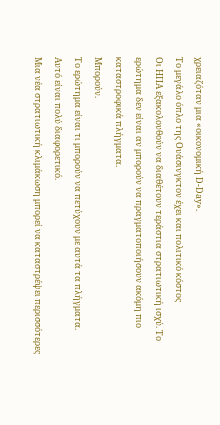χρειαζόταν μια «οικονομική D-Day».
Το μεγάλο όπλο της Ουάσινγκτον έχει και πολιτικό κόστος
Οι ΗΠΑ εξακολουθούν να διαθέτουν τεράστια στρατιωτική ισχύ. Το ερώτημα δεν είναι αν μπορούν να πραγματοποιήσουν ακόμη πιο καταστροφικά πλήγματα.
Μπορούν.
Το ερώτημα είναι τι μπορούν να πετύχουν με αυτά τα πλήγματα.
Αυτό είναι πολύ διαφορετικό.
Μια νέα στρατιωτική κλιμάκωση μπορεί να καταστρέψει περισσότερες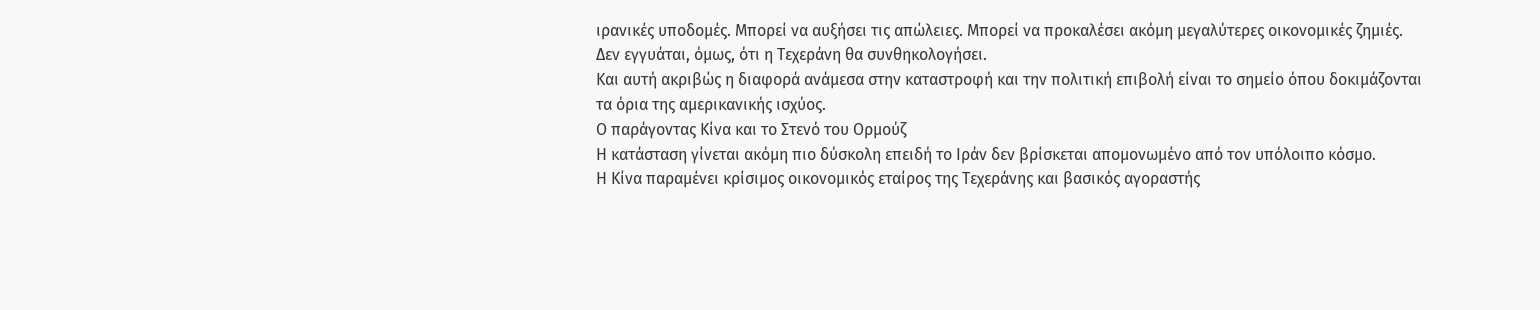ιρανικές υποδομές. Μπορεί να αυξήσει τις απώλειες. Μπορεί να προκαλέσει ακόμη μεγαλύτερες οικονομικές ζημιές.
Δεν εγγυάται, όμως, ότι η Τεχεράνη θα συνθηκολογήσει.
Και αυτή ακριβώς η διαφορά ανάμεσα στην καταστροφή και την πολιτική επιβολή είναι το σημείο όπου δοκιμάζονται τα όρια της αμερικανικής ισχύος.
Ο παράγοντας Κίνα και το Στενό του Ορμούζ
Η κατάσταση γίνεται ακόμη πιο δύσκολη επειδή το Ιράν δεν βρίσκεται απομονωμένο από τον υπόλοιπο κόσμο.
Η Κίνα παραμένει κρίσιμος οικονομικός εταίρος της Τεχεράνης και βασικός αγοραστής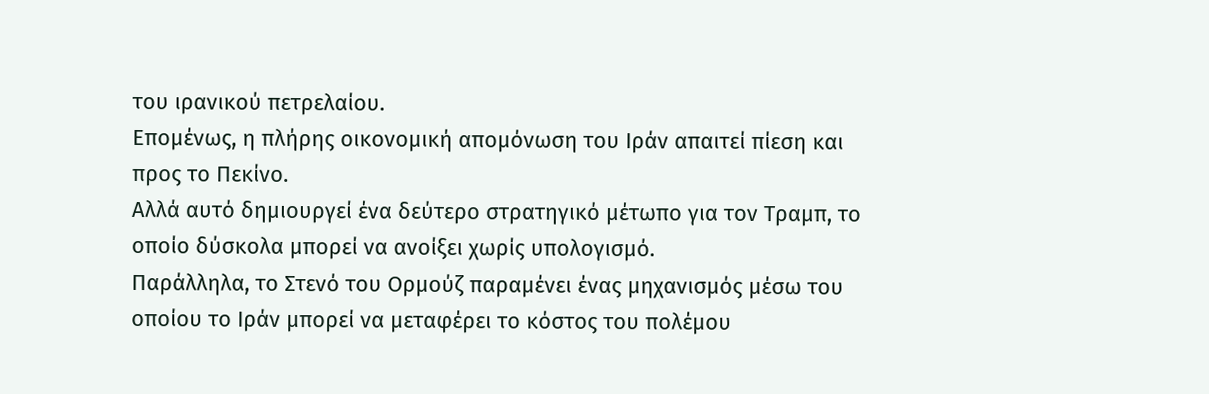του ιρανικού πετρελαίου.
Επομένως, η πλήρης οικονομική απομόνωση του Ιράν απαιτεί πίεση και προς το Πεκίνο.
Αλλά αυτό δημιουργεί ένα δεύτερο στρατηγικό μέτωπο για τον Τραμπ, το οποίο δύσκολα μπορεί να ανοίξει χωρίς υπολογισμό.
Παράλληλα, το Στενό του Ορμούζ παραμένει ένας μηχανισμός μέσω του οποίου το Ιράν μπορεί να μεταφέρει το κόστος του πολέμου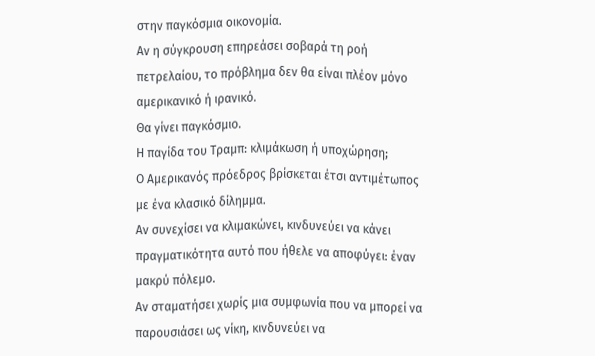στην παγκόσμια οικονομία.
Αν η σύγκρουση επηρεάσει σοβαρά τη ροή πετρελαίου, το πρόβλημα δεν θα είναι πλέον μόνο αμερικανικό ή ιρανικό.
Θα γίνει παγκόσμιο.
Η παγίδα του Τραμπ: κλιμάκωση ή υποχώρηση;
Ο Αμερικανός πρόεδρος βρίσκεται έτσι αντιμέτωπος με ένα κλασικό δίλημμα.
Αν συνεχίσει να κλιμακώνει, κινδυνεύει να κάνει πραγματικότητα αυτό που ήθελε να αποφύγει: έναν μακρύ πόλεμο.
Αν σταματήσει χωρίς μια συμφωνία που να μπορεί να παρουσιάσει ως νίκη, κινδυνεύει να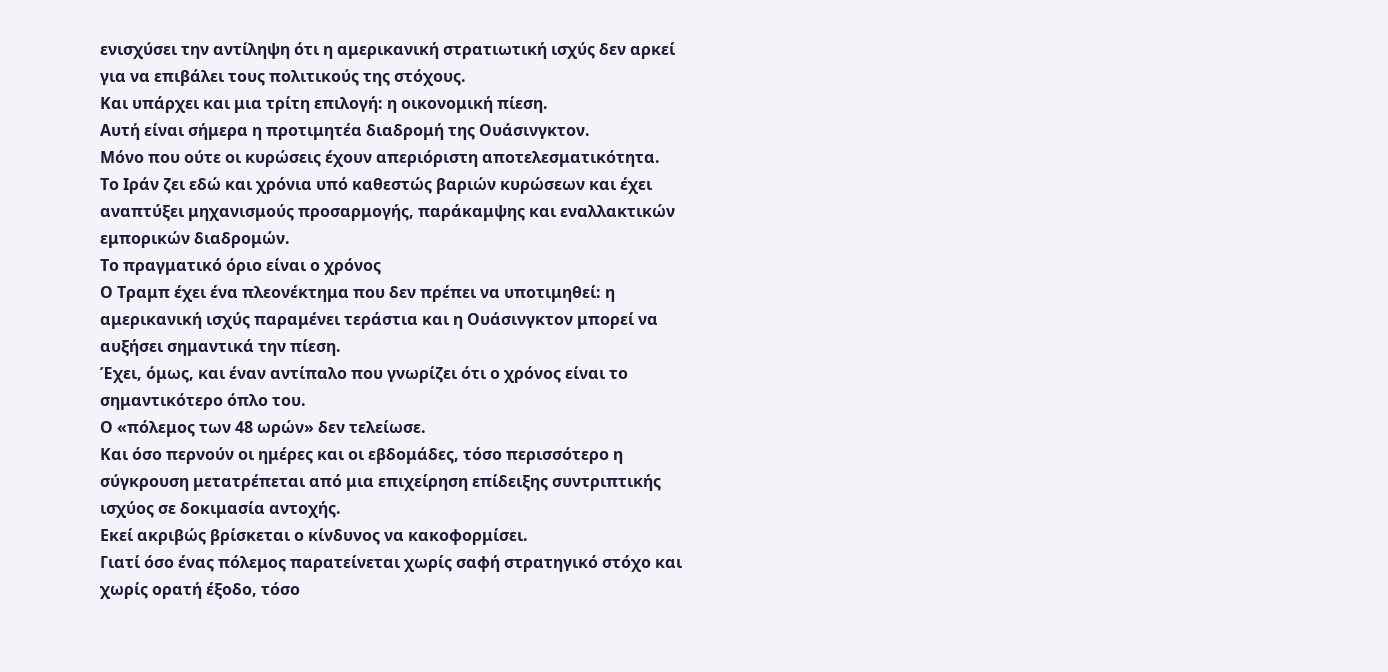ενισχύσει την αντίληψη ότι η αμερικανική στρατιωτική ισχύς δεν αρκεί για να επιβάλει τους πολιτικούς της στόχους.
Και υπάρχει και μια τρίτη επιλογή: η οικονομική πίεση.
Αυτή είναι σήμερα η προτιμητέα διαδρομή της Ουάσινγκτον.
Μόνο που ούτε οι κυρώσεις έχουν απεριόριστη αποτελεσματικότητα.
Το Ιράν ζει εδώ και χρόνια υπό καθεστώς βαριών κυρώσεων και έχει αναπτύξει μηχανισμούς προσαρμογής, παράκαμψης και εναλλακτικών εμπορικών διαδρομών.
Το πραγματικό όριο είναι ο χρόνος
Ο Τραμπ έχει ένα πλεονέκτημα που δεν πρέπει να υποτιμηθεί: η αμερικανική ισχύς παραμένει τεράστια και η Ουάσινγκτον μπορεί να αυξήσει σημαντικά την πίεση.
Έχει, όμως, και έναν αντίπαλο που γνωρίζει ότι ο χρόνος είναι το σημαντικότερο όπλο του.
Ο «πόλεμος των 48 ωρών» δεν τελείωσε.
Και όσο περνούν οι ημέρες και οι εβδομάδες, τόσο περισσότερο η σύγκρουση μετατρέπεται από μια επιχείρηση επίδειξης συντριπτικής ισχύος σε δοκιμασία αντοχής.
Εκεί ακριβώς βρίσκεται ο κίνδυνος να κακοφορμίσει.
Γιατί όσο ένας πόλεμος παρατείνεται χωρίς σαφή στρατηγικό στόχο και χωρίς ορατή έξοδο, τόσο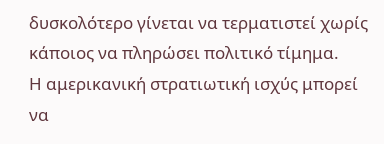δυσκολότερο γίνεται να τερματιστεί χωρίς κάποιος να πληρώσει πολιτικό τίμημα.
Η αμερικανική στρατιωτική ισχύς μπορεί να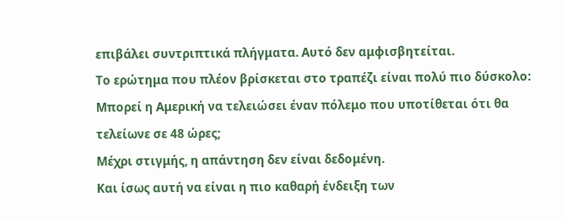επιβάλει συντριπτικά πλήγματα. Αυτό δεν αμφισβητείται.
Το ερώτημα που πλέον βρίσκεται στο τραπέζι είναι πολύ πιο δύσκολο:
Μπορεί η Αμερική να τελειώσει έναν πόλεμο που υποτίθεται ότι θα τελείωνε σε 48 ώρες;
Μέχρι στιγμής, η απάντηση δεν είναι δεδομένη.
Και ίσως αυτή να είναι η πιο καθαρή ένδειξη των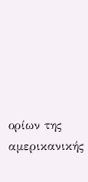ορίων της αμερικανικής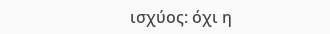ισχύος: όχι η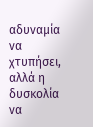αδυναμία να χτυπήσει, αλλά η δυσκολία να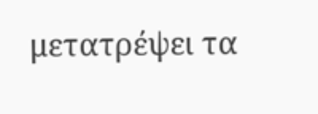μετατρέψει τα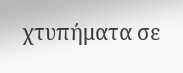χτυπήματα σε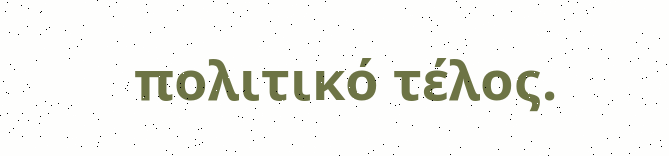πολιτικό τέλος.